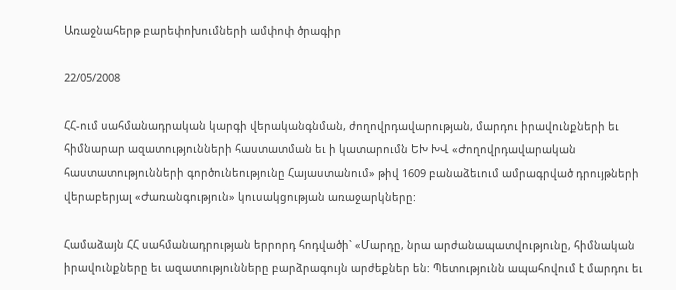Առաջնահերթ բարեփոխումների ամփոփ ծրագիր

22/05/2008

ՀՀ-ում սահմանադրական կարգի վերականգնման, ժողովրդավարության, մարդու իրավունքների եւ հիմնարար ազատությունների հաստատման եւ ի կատարումն ԵԽ ԽՎ «Ժողովրդավարական հաստատությունների գործունեությունը Հայաստանում» թիվ 1609 բանաձեւում ամրագրված դրույթների վերաբերյալ «Ժառանգություն» կուսակցության առաջարկները:

Համաձայն ՀՀ սահմանադրության երրորդ հոդվածի` «Մարդը, նրա արժանապատվությունը, հիմնական իրավունքները եւ ազատությունները բարձրագույն արժեքներ են: Պետությունն ապահովում է մարդու եւ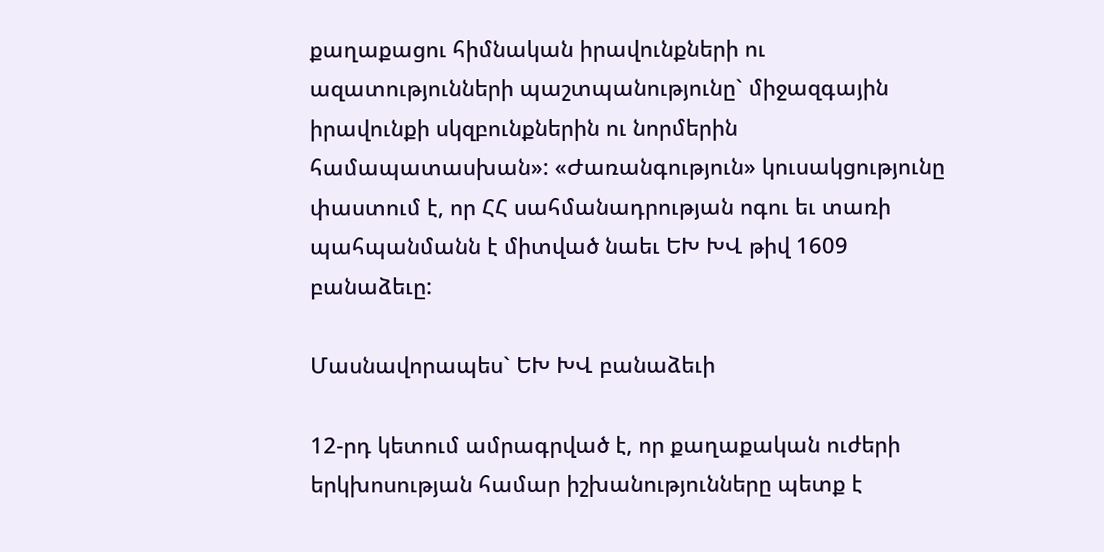քաղաքացու հիմնական իրավունքների ու ազատությունների պաշտպանությունը` միջազգային իրավունքի սկզբունքներին ու նորմերին համապատասխան»: «Ժառանգություն» կուսակցությունը փաստում է, որ ՀՀ սահմանադրության ոգու եւ տառի պահպանմանն է միտված նաեւ ԵԽ ԽՎ թիվ 1609 բանաձեւը:

Մասնավորապես` ԵԽ ԽՎ բանաձեւի

12-րդ կետում ամրագրված է, որ քաղաքական ուժերի երկխոսության համար իշխանությունները պետք է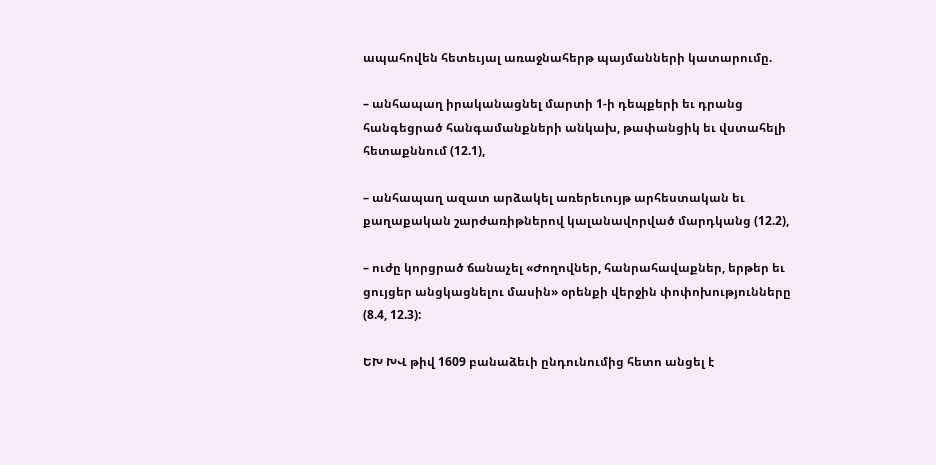ապահովեն հետեւյալ առաջնահերթ պայմանների կատարումը.

– անհապաղ իրականացնել մարտի 1-ի դեպքերի եւ դրանց հանգեցրած հանգամանքների անկախ, թափանցիկ եւ վստահելի հետաքննում (12.1),

– անհապաղ ազատ արձակել առերեւույթ արհեստական եւ քաղաքական շարժառիթներով կալանավորված մարդկանց (12.2),

– ուժը կորցրած ճանաչել «Ժողովներ, հանրահավաքներ, երթեր եւ ցույցեր անցկացնելու մասին» օրենքի վերջին փոփոխությունները (8.4, 12.3):

ԵԽ ԽՎ թիվ 1609 բանաձեւի ընդունումից հետո անցել է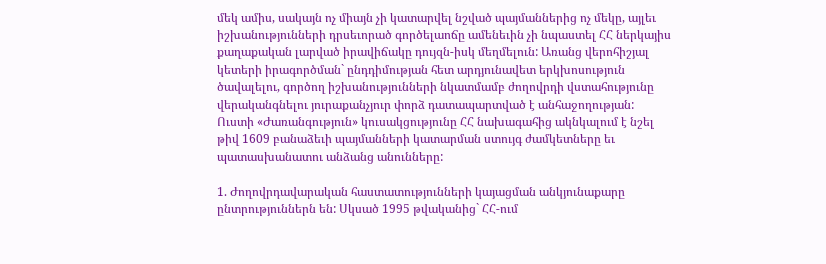մեկ ամիս, սակայն ոչ միայն չի կատարվել նշված պայմաններից ոչ մեկը, այլեւ իշխանությունների դրսեւորած գործելաոճը ամենեւին չի նպաստել ՀՀ ներկայիս քաղաքական լարված իրավիճակը դույզն-իսկ մեղմելուն: Առանց վերոհիշյալ կետերի իրագործման` ընդդիմության հետ արդյունավետ երկխոսություն ծավալելու, գործող իշխանությունների նկատմամբ ժողովրդի վստահությունը վերականգնելու յուրաքանչյուր փորձ դատապարտված է անհաջողության: Ուստի «Ժառանգություն» կուսակցությունը ՀՀ նախագահից ակնկալում է նշել թիվ 1609 բանաձեւի պայմանների կատարման ստույգ ժամկետները եւ պատասխանատու անձանց անունները:

1. Ժողովրդավարական հաստատությունների կայացման անկյունաքարը ընտրություններն են: Սկսած 1995 թվականից` ՀՀ-ում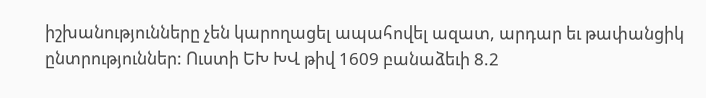իշխանությունները չեն կարողացել ապահովել ազատ, արդար եւ թափանցիկ ընտրություններ: Ուստի ԵԽ ԽՎ թիվ 1609 բանաձեւի 8.2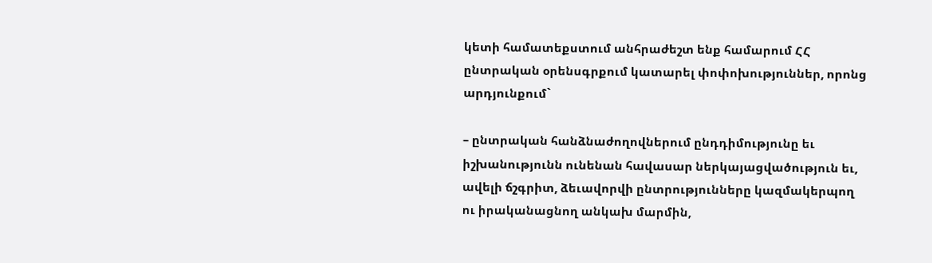կետի համատեքստում անհրաժեշտ ենք համարում ՀՀ ընտրական օրենսգրքում կատարել փոփոխություններ, որոնց արդյունքում`

– ընտրական հանձնաժողովներում ընդդիմությունը եւ իշխանությունն ունենան հավասար ներկայացվածություն եւ, ավելի ճշգրիտ, ձեւավորվի ընտրությունները կազմակերպող ու իրականացնող անկախ մարմին,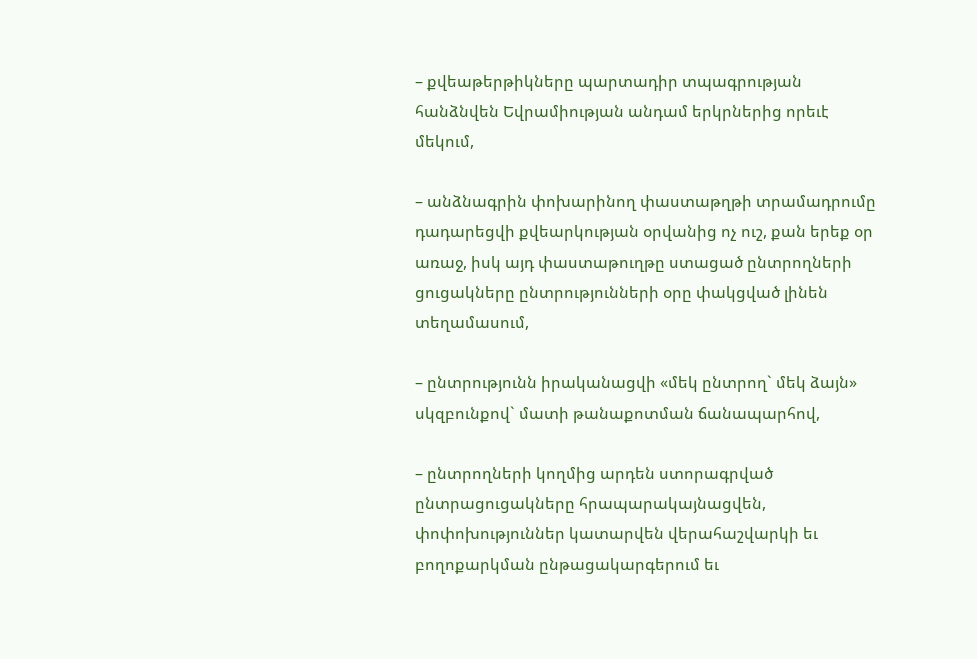– քվեաթերթիկները պարտադիր տպագրության հանձնվեն Եվրամիության անդամ երկրներից որեւէ մեկում,

– անձնագրին փոխարինող փաստաթղթի տրամադրումը դադարեցվի քվեարկության օրվանից ոչ ուշ, քան երեք օր առաջ, իսկ այդ փաստաթուղթը ստացած ընտրողների ցուցակները ընտրությունների օրը փակցված լինեն տեղամասում,

– ընտրությունն իրականացվի «մեկ ընտրող` մեկ ձայն» սկզբունքով` մատի թանաքոտման ճանապարհով,

– ընտրողների կողմից արդեն ստորագրված ընտրացուցակները հրապարակայնացվեն, փոփոխություններ կատարվեն վերահաշվարկի եւ բողոքարկման ընթացակարգերում եւ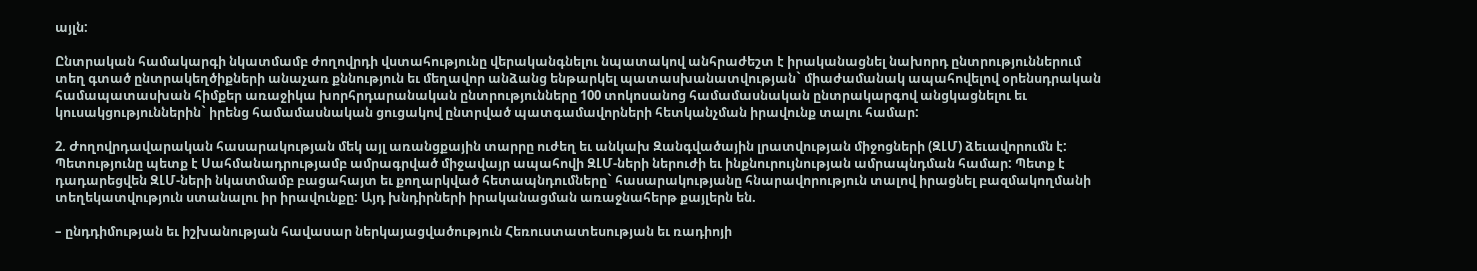այլն:

Ընտրական համակարգի նկատմամբ ժողովրդի վստահությունը վերականգնելու նպատակով անհրաժեշտ է իրականացնել նախորդ ընտրություններում տեղ գտած ընտրակեղծիքների անաչառ քննություն եւ մեղավոր անձանց ենթարկել պատասխանատվության` միաժամանակ ապահովելով օրենսդրական համապատասխան հիմքեր առաջիկա խորհրդարանական ընտրությունները 100 տոկոսանոց համամասնական ընտրակարգով անցկացնելու եւ կուսակցություններին` իրենց համամասնական ցուցակով ընտրված պատգամավորների հետկանչման իրավունք տալու համար:

2. Ժողովրդավարական հասարակության մեկ այլ առանցքային տարրը ուժեղ եւ անկախ Զանգվածային լրատվության միջոցների (ԶԼՄ) ձեւավորումն է: Պետությունը պետք է Սահմանադրությամբ ամրագրված միջավայր ապահովի ԶԼՄ-ների ներուժի եւ ինքնուրույնության ամրապնդման համար: Պետք է դադարեցվեն ԶԼՄ-ների նկատմամբ բացահայտ եւ քողարկված հետապնդումները` հասարակությանը հնարավորություն տալով իրացնել բազմակողմանի տեղեկատվություն ստանալու իր իրավունքը: Այդ խնդիրների իրականացման առաջնահերթ քայլերն են.

– ընդդիմության եւ իշխանության հավասար ներկայացվածություն Հեռուստատեսության եւ ռադիոյի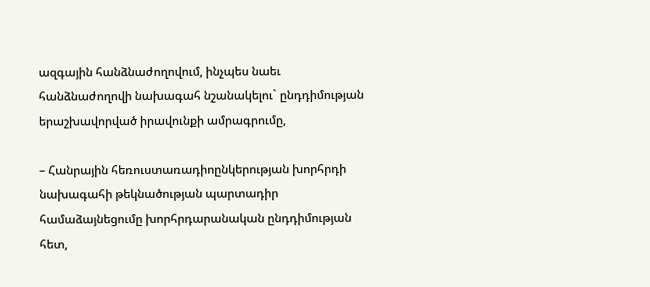ազգային հանձնաժողովում, ինչպես նաեւ հանձնաժողովի նախագահ նշանակելու` ընդդիմության երաշխավորված իրավունքի ամրագրումը,

– Հանրային հեռուստառադիոընկերության խորհրդի նախագահի թեկնածության պարտադիր համաձայնեցումը խորհրդարանական ընդդիմության հետ,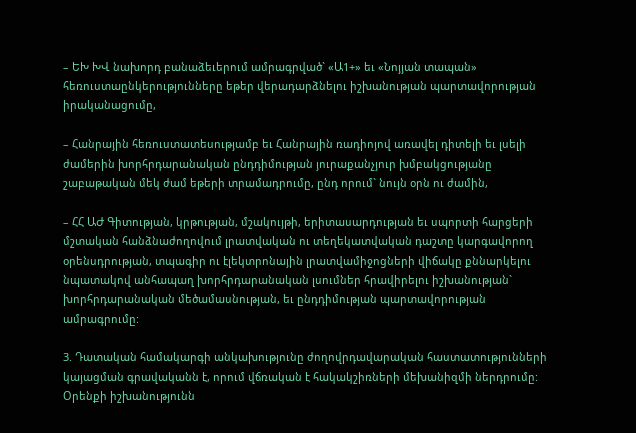– ԵԽ ԽՎ նախորդ բանաձեւերում ամրագրված` «Ա1+» եւ «Նոյյան տապան» հեռուստաընկերությունները եթեր վերադարձնելու իշխանության պարտավորության իրականացումը,

– Հանրային հեռուստատեսությամբ եւ Հանրային ռադիոյով առավել դիտելի եւ լսելի ժամերին խորհրդարանական ընդդիմության յուրաքանչյուր խմբակցությանը շաբաթական մեկ ժամ եթերի տրամադրումը, ընդ որում` նույն օրն ու ժամին,

– ՀՀ ԱԺ Գիտության, կրթության, մշակույթի, երիտասարդության եւ սպորտի հարցերի մշտական հանձնաժողովում լրատվական ու տեղեկատվական դաշտը կարգավորող օրենսդրության, տպագիր ու էլեկտրոնային լրատվամիջոցների վիճակը քննարկելու նպատակով անհապաղ խորհրդարանական լսումներ հրավիրելու իշխանության` խորհրդարանական մեծամասնության, եւ ընդդիմության պարտավորության ամրագրումը:

3. Դատական համակարգի անկախությունը ժողովրդավարական հաստատությունների կայացման գրավականն է, որում վճռական է հակակշիռների մեխանիզմի ներդրումը: Օրենքի իշխանությունն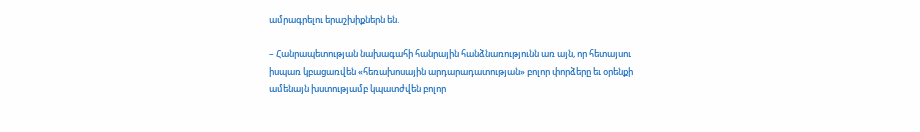ամրագրելու երաշխիքներն են.

– Հանրապետության նախագահի հանրային հանձնառությունն առ այն, որ հետայսու իսպառ կբացառվեն «հեռախոսային արդարադատության» բոլոր փորձերը եւ օրենքի ամենայն խստությամբ կպատժվեն բոլոր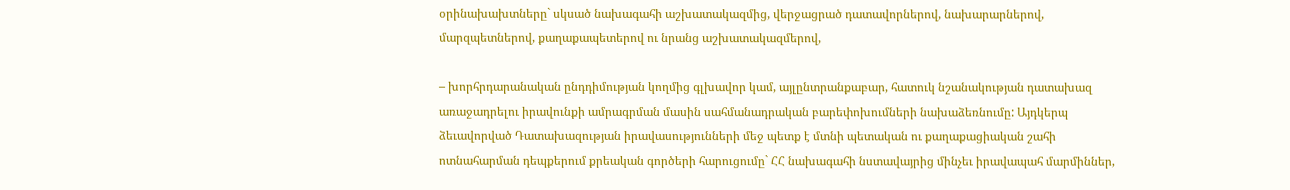օրինախախտները` սկսած նախագահի աշխատակազմից, վերջացրած դատավորներով, նախարարներով, մարզպետներով, քաղաքապետերով ու նրանց աշխատակազմերով,

– խորհրդարանական ընդդիմության կողմից գլխավոր կամ, այլընտրանքաբար, հատուկ նշանակության դատախազ առաջադրելու իրավունքի ամրագրման մասին սահմանադրական բարեփոխումների նախաձեռնումը: Այդկերպ ձեւավորված Դատախազության իրավասությունների մեջ պետք է մտնի պետական ու քաղաքացիական շահի ոտնահարման դեպքերում քրեական գործերի հարուցումը` ՀՀ նախագահի նստավայրից մինչեւ իրավապահ մարմիններ,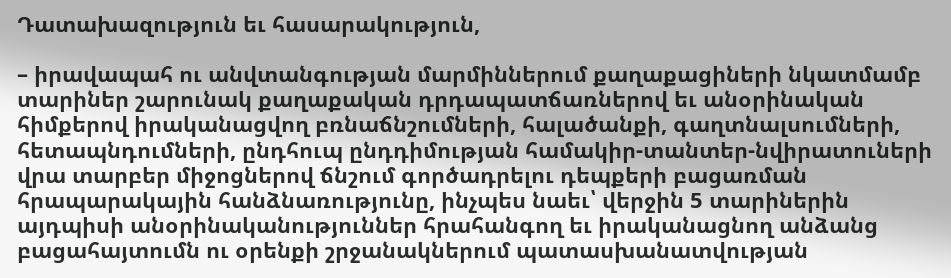Դատախազություն եւ հասարակություն,

– իրավապահ ու անվտանգության մարմիններում քաղաքացիների նկատմամբ տարիներ շարունակ քաղաքական դրդապատճառներով եւ անօրինական հիմքերով իրականացվող բռնաճնշումների, հալածանքի, գաղտնալսումների, հետապնդումների, ընդհուպ ընդդիմության համակիր-տանտեր-նվիրատուների վրա տարբեր միջոցներով ճնշում գործադրելու դեպքերի բացառման հրապարակային հանձնառությունը, ինչպես նաեւ՝ վերջին 5 տարիներին այդպիսի անօրինականություններ հրահանգող եւ իրականացնող անձանց բացահայտումն ու օրենքի շրջանակներում պատասխանատվության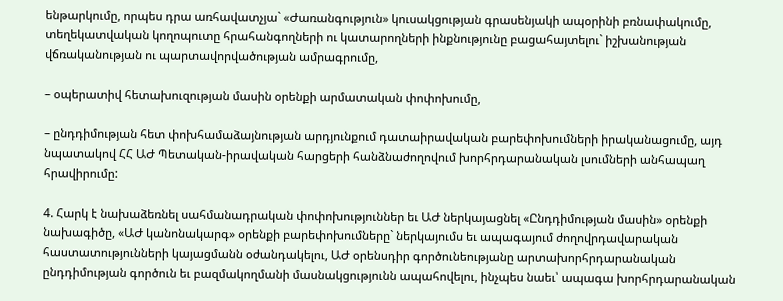ենթարկումը, որպես դրա առհավատչյա` «Ժառանգություն» կուսակցության գրասենյակի ապօրինի բռնափակումը, տեղեկատվական կողոպուտը հրահանգողների ու կատարողների ինքնությունը բացահայտելու` իշխանության վճռականության ու պարտավորվածության ամրագրումը,

– օպերատիվ հետախուզության մասին օրենքի արմատական փոփոխումը,

– ընդդիմության հետ փոխհամաձայնության արդյունքում դատաիրավական բարեփոխումների իրականացումը, այդ նպատակով ՀՀ ԱԺ Պետական-իրավական հարցերի հանձնաժողովում խորհրդարանական լսումների անհապաղ հրավիրումը:

4. Հարկ է նախաձեռնել սահմանադրական փոփոխություններ եւ ԱԺ ներկայացնել «Ընդդիմության մասին» օրենքի նախագիծը, «ԱԺ կանոնակարգ» օրենքի բարեփոխումները` ներկայումս եւ ապագայում ժողովրդավարական հաստատությունների կայացմանն օժանդակելու, ԱԺ օրենսդիր գործունեությանը արտախորհրդարանական ընդդիմության գործուն եւ բազմակողմանի մասնակցությունն ապահովելու, ինչպես նաեւ՝ ապագա խորհրդարանական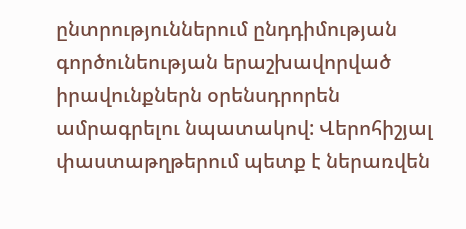ընտրություններում ընդդիմության գործունեության երաշխավորված իրավունքներն օրենսդրորեն ամրագրելու նպատակով: Վերոհիշյալ փաստաթղթերում պետք է ներառվեն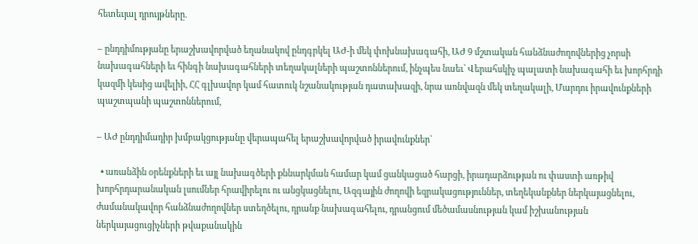հետեւյալ դրույթները.

– ընդդիմությանը երաշխավորված եղանակով ընդգրկել ԱԺ-ի մեկ փոխնախագահի, ԱԺ 9 մշտական հանձնաժողովներից չորսի նախագահների եւ հինգի նախագահների տեղակալների պաշտոններում, ինչպես նաեւ՝ Վերահսկիչ պալատի նախագահի եւ խորհրդի կազմի կեսից ավելիի, ՀՀ գլխավոր կամ հատուկ նշանակության դատախազի, նրա առնվազն մեկ տեղակալի, Մարդու իրավունքների պաշտպանի պաշտոններում,

– ԱԺ ընդդիմադիր խմբակցությանը վերապահել երաշխավորված իրավունքներ`

  • առանձին օրենքների եւ այլ նախագծերի քննարկման համար կամ ցանկացած հարցի, իրադարձության ու փաստի առթիվ խորհրդարանական լսումներ հրավիրելու ու անցկացնելու, Ազգային ժողովի եզրակացություններ, տեղեկանքներ ներկայացնելու, ժամանակավոր հանձնաժողովներ ստեղծելու, դրանք նախագահելու, դրանցում մեծամասնության կամ իշխանության ներկայացուցիչների թվաքանակին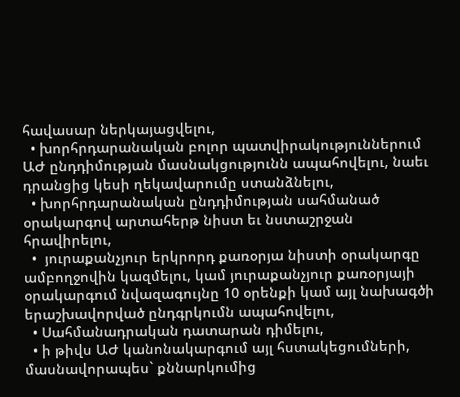հավասար ներկայացվելու,
  • խորհրդարանական բոլոր պատվիրակություններում ԱԺ ընդդիմության մասնակցությունն ապահովելու, նաեւ դրանցից կեսի ղեկավարումը ստանձնելու,
  • խորհրդարանական ընդդիմության սահմանած օրակարգով արտահերթ նիստ եւ նստաշրջան հրավիրելու,
  •  յուրաքանչյուր երկրորդ քառօրյա նիստի օրակարգը ամբողջովին կազմելու, կամ յուրաքանչյուր քառօրյայի օրակարգում նվազագույնը 10 օրենքի կամ այլ նախագծի երաշխավորված ընդգրկումն ապահովելու,
  • Սահմանադրական դատարան դիմելու,
  • ի թիվս ԱԺ կանոնակարգում այլ հստակեցումների, մասնավորապես` քննարկումից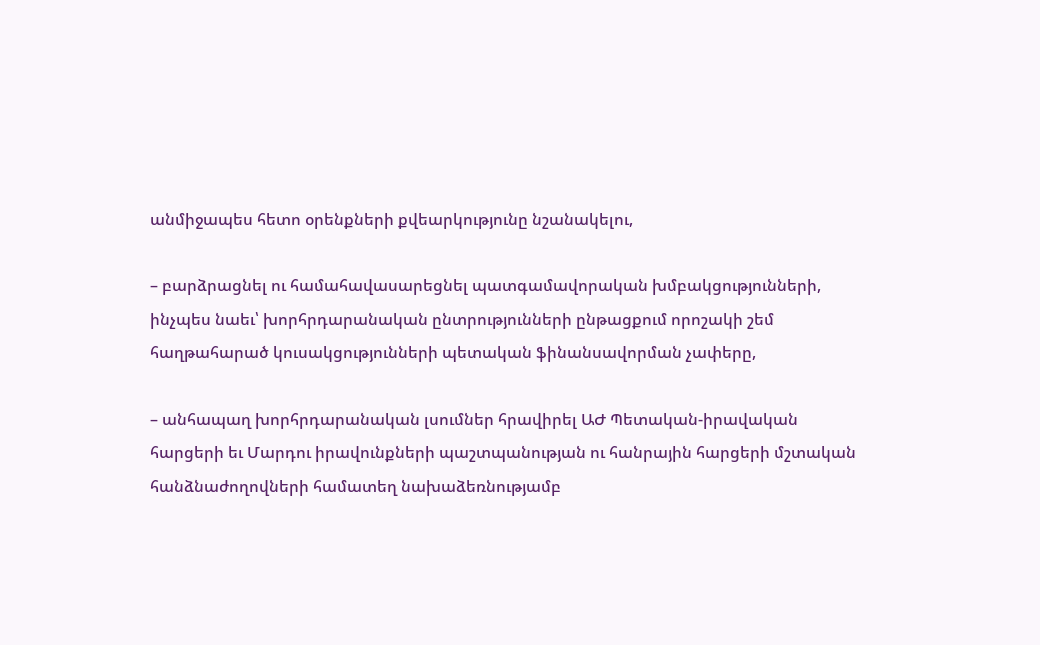անմիջապես հետո օրենքների քվեարկությունը նշանակելու,

– բարձրացնել ու համահավասարեցնել պատգամավորական խմբակցությունների, ինչպես նաեւ՝ խորհրդարանական ընտրությունների ընթացքում որոշակի շեմ հաղթահարած կուսակցությունների պետական ֆինանսավորման չափերը,

– անհապաղ խորհրդարանական լսումներ հրավիրել ԱԺ Պետական-իրավական հարցերի եւ Մարդու իրավունքների պաշտպանության ու հանրային հարցերի մշտական հանձնաժողովների համատեղ նախաձեռնությամբ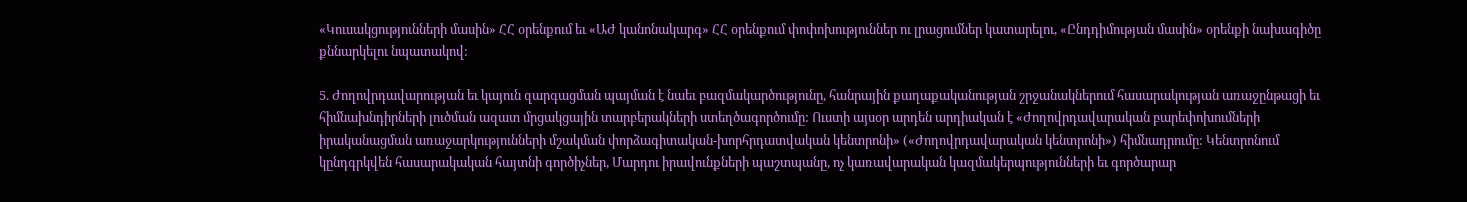«Կուսակցությունների մասին» ՀՀ օրենքում եւ «ԱԺ կանոնակարգ» ՀՀ օրենքում փոփոխություններ ու լրացումներ կատարելու, «Ընդդիմության մասին» օրենքի նախագիծը քննարկելու նպատակով:

5. Ժողովրդավարության եւ կայուն զարգացման պայման է նաեւ բազմակարծությունը, հանրային քաղաքականության շրջանակներում հասարակության առաջընթացի եւ հիմնախնդիրների լուծման ազատ մրցակցային տարբերակների ստեղծագործումը: Ուստի այսօր արդեն արդիական է «Ժողովրդավարական բարեփոխումների իրականացման առաջարկությունների մշակման փորձագիտական-խորհրդատվական կենտրոնի» («Ժողովրդավարական կենտրոնի») հիմնադրումը: Կենտրոնում կընդգրկվեն հասարակական հայտնի գործիչներ, Մարդու իրավունքների պաշտպանը, ոչ կառավարական կազմակերպությունների եւ գործարար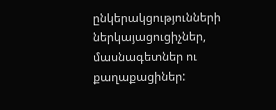ընկերակցությունների ներկայացուցիչներ, մասնագետներ ու քաղաքացիներ: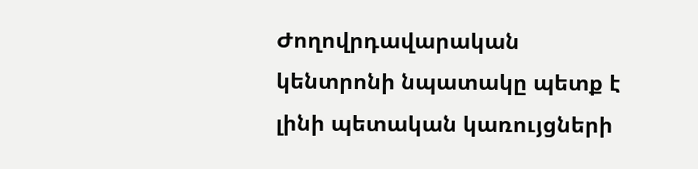Ժողովրդավարական կենտրոնի նպատակը պետք է լինի պետական կառույցների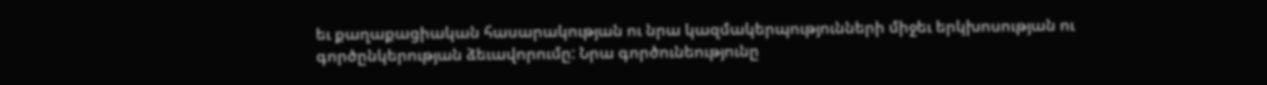եւ քաղաքացիական հասարակության ու նրա կազմակերպությունների միջեւ երկխոսության ու գործընկերության ձեւավորումը: Նրա գործունեությունը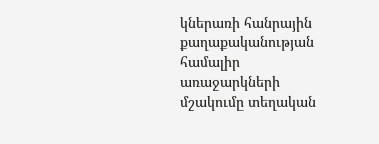կներառի հանրային քաղաքականության համալիր առաջարկների մշակումը տեղական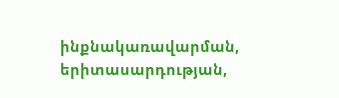ինքնակառավարման, երիտասարդության,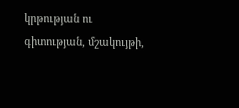կրթության ու գիտության, մշակույթի,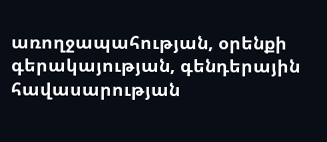առողջապահության, օրենքի գերակայության, գենդերային հավասարության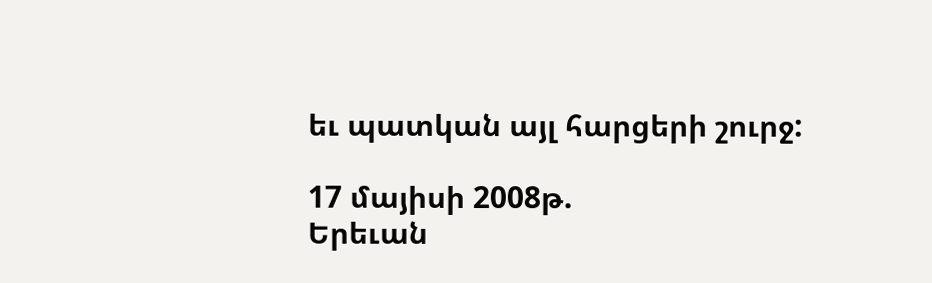եւ պատկան այլ հարցերի շուրջ:

17 մայիսի 2008թ.
Երեւան